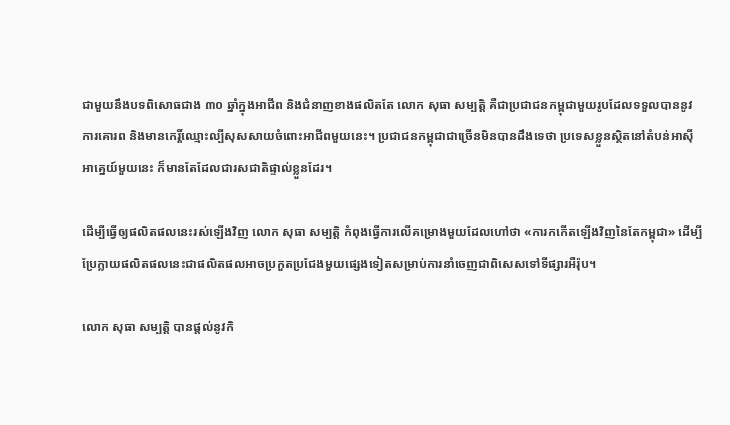ជាមួយនឹងបទពិសោធជាង ៣០ ឆ្នាំក្នុងអាជីព និងជំនាញខាងផលិតតែ លោក សុធា សម្បត្តិ គឺជាប្រជាជនកម្ពុជាមួយរូបដែលទទួលបាននូវការគោរព និងមានកេរ្តិ៍ឈ្មោះល្បីសុសសាយចំពោះអាជីពមួយនេះ។ ប្រជាជនកម្ពុជាជាច្រើនមិនបានដឹងទេថា ប្រទេសខ្លួនស្ថិតនៅតំបន់អាស៊ីអាគ្នេយ៍មួយនេះ ក៏មានតែដែលជារសជាតិផ្ទាល់ខ្លួនដែរ។

ដើម្បីធ្វើឲ្យផលិតផលនេះរស់ឡើងវិញ លោក សុធា សម្បត្តិ កំពុងធ្វើការលើគម្រោងមួយដែលហៅថា «ការកកើតឡើងវិញនៃតែកម្ពុជា» ដើម្បីប្រែក្លាយផលិតផលនេះជាផលិតផលអាចប្រកួតប្រជែងមួយផ្សេងទៀតសម្រាប់ការនាំចេញជាពិសេសទៅទីផ្សារអឺរ៉ុប។

លោក សុធា សម្បត្តិ បានផ្តល់នូវកិ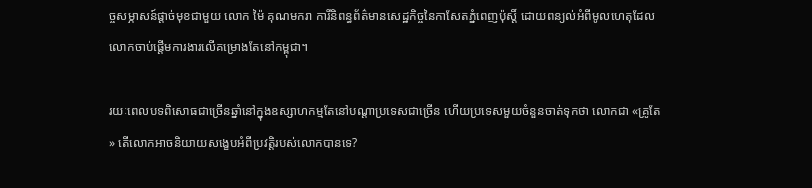ច្ចសម្ភាសន៍ផ្តាច់មុខជាមួយ លោក ម៉ៃ គុណមករា ការីនិពន្ធព័ត៌មានសេដ្ឋកិច្ចនៃកាសែតភ្នំពេញប៉ុស្ដិ៍ ដោយពន្យល់អំពីមូលហេតុដែលលោកចាប់ផ្តើមការងារលើគម្រោងតែនៅកម្ពុជា។

រយៈពេលបទពិសោធជាច្រើនឆ្នាំនៅក្នុងឧស្សាហកម្មតែនៅបណ្ដាប្រទេសជាច្រើន ហើយប្រទេសមួយចំនួនចាត់ទុកថា លោកជា «គ្រូតែ» តើលោកអាចនិយាយសង្ខេបអំពីប្រវត្តិរបស់លោកបានទេ?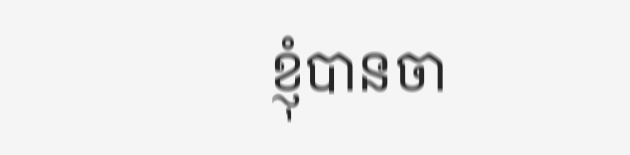ខ្ញុំបានចា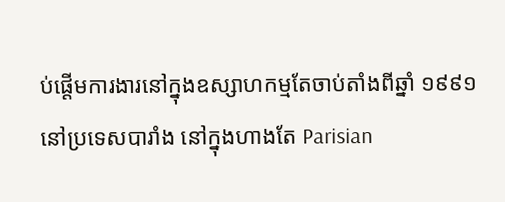ប់ផ្ដើមការងារនៅក្នុងឧស្សាហកម្មតែចាប់តាំងពីឆ្នាំ ១៩៩១ នៅប្រទេសបារាំង នៅក្នុងហាងតែ Parisian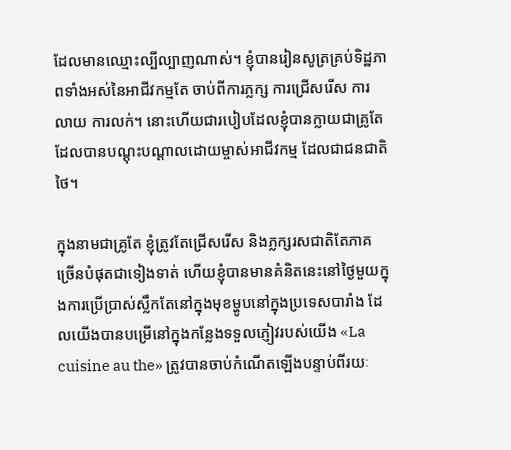ដែលមានឈ្មោះល្បីល្បាញណាស់។ ខ្ញុំបានរៀនសូត្រគ្រប់ទិដ្ឋភាពទាំងអស់នៃអាជីវកម្មតែ ចាប់ពីការភ្លក្ស ការជ្រើសរើស ការលាយ ការលក់។ នោះហើយជារបៀបដែលខ្ញុំបានក្លាយជាគ្រូតែ ដែលបានបណ្ដុះបណ្ដាលដោយម្ចាស់អាជីវកម្ម ដែលជាជនជាតិថៃ។

ក្នុងនាមជាគ្រូតែ ខ្ញុំត្រូវតែជ្រើសរើស និងភ្លក្សរសជាតិតែភាគច្រើនបំផុតជាទៀងទាត់ ហើយខ្ញុំបានមានគំនិតនេះនៅថ្ងៃមួយក្នុងការប្រើប្រាស់ស្លឹកតែនៅក្នុងមុខម្ហូបនៅក្នុងប្រទេសបារាំង ដែលយើងបានបម្រើនៅក្នុងកន្លែងទទួលភ្ញៀវរបស់យើង «La cuisine au the» ត្រូវបានចាប់កំណើតឡើងបន្ទាប់ពីរយៈ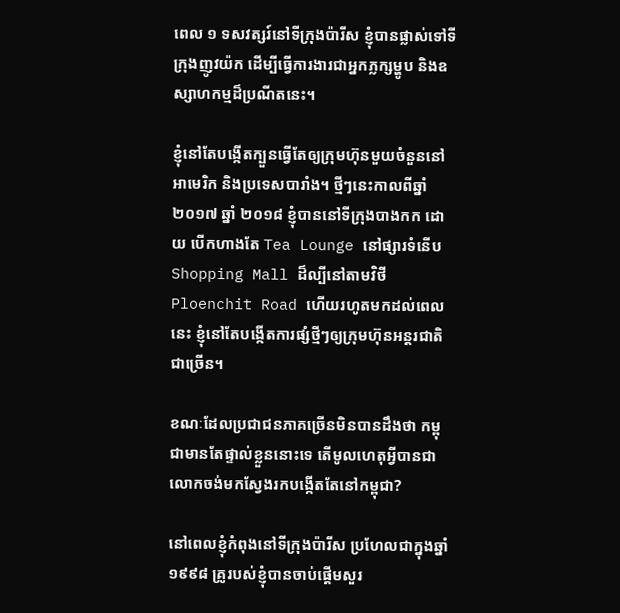ពេល ១ ទសវត្សរ៍នៅទីក្រុងប៉ារីស ខ្ញុំបានផ្លាស់ទៅទីក្រុងញូវយ៉ក ដើម្បីធ្វើការងារជាអ្នកភ្លក្សម្ហូប និងឧស្សាហកម្មដ៏ប្រណីតនេះ។

ខ្ញុំនៅតែបង្កើតក្បួនធ្វើតែឲ្យក្រុមហ៊ុនមួយចំនួននៅអាមេរិក និងប្រទេសបារាំង។ ថ្មីៗនេះកាលពីឆ្នាំ ២០១៧ ឆ្នាំ ២០១៨ ខ្ញុំបាននៅទីក្រុងបាងកក ដោយ បើកហាងតែ Tea Lounge នៅផ្សារទំនើប Shopping Mall ដ៏ល្បីនៅតាមវិថី Ploenchit Road ហើយរហូតមកដល់ពេលនេះ ខ្ញុំនៅតែបង្កើតការផ្សំថ្មីៗឲ្យក្រុមហ៊ុនអន្តរជាតិជាច្រើន។

ខណៈដែលប្រជាជនភាគច្រើនមិនបានដឹងថា កម្ពុជាមានតែផ្ទាល់ខ្លួននោះទេ តើមូលហេតុអ្វីបានជាលោកចង់មកស្វែងរកបង្កើតតែនៅកម្ពុជា?

នៅពេលខ្ញុំកំពុងនៅទីក្រុងប៉ារីស ប្រហែលជាក្នុងឆ្នាំ ១៩៩៨ គ្រូរបស់ខ្ញុំបានចាប់ផ្ដើមសួរ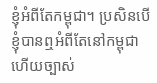ខ្ញុំអំពីតែកម្ពុជា។ ប្រសិនបើខ្ញុំបានឮអំពីតែនៅកម្ពុជា ហើយច្បាស់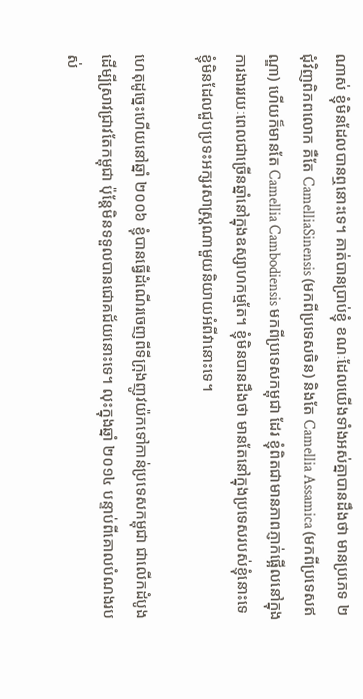ណាស់ ខ្ញុំមិនដែលបានឮនោះទេ។ គាត់បានប្រាប់ខ្ញុំ ខណៈដែលយើងទាំងអស់គ្នាបានដឹងថា មានប្រភេទ ២ ជុំវិញពិភពលោក គឺតែ CamelliaSinensis (មកពីប្រទេសចិន) និងតែ Camellia Assamica (មកពីប្រទេសឥណ្ឌា) ហើយក៏មានតែ Camellia Cambodiensis មកពីប្រទេសកម្ពុជា ដែរ ខ្ញុំពិតជាមានភាពភ្ញាក់ផ្អើលនៅក្នុងការងាររយៈពេលជាច្រើនឆ្នាំនៅក្នុងឧស្សាហកម្មតែ។ ខ្ញុំមិនបានដឹងថា មានតែនៅក្នុងប្រទេសរបស់ខ្ញុំនោះទេ ខ្ញុំមិនដែលជួបប្រទះអក្សរសាស្ដ្រណាមួយនិយាយអំពីវានោះទេ។

ហេតុដូច្នេះហើយនៅឆ្នាំ ២០០៦ ខ្ញុំបានធ្វើដំណើរចេញពីទីក្រុងញូវយ៉កទៅកាន់ប្រទេសកម្ពុជា ជាលើកដំបូងដើម្បីស្រាវជ្រាវតែកម្ពុជា ប៉ុន្តែមិនទទួលបានជោគជ័យនោះទេ។ លុះក្នុងឆ្នាំ ២០១៤ បន្ទាប់ពីគោលបំណងរបស់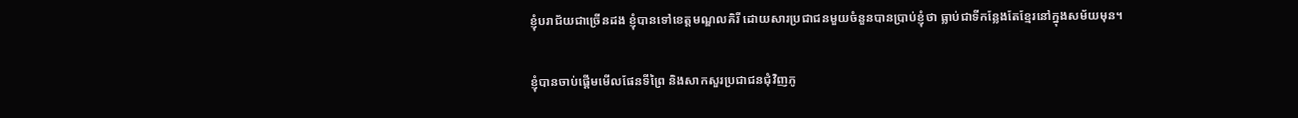ខ្ញុំបរាជ័យជាច្រើនដង ខ្ញុំបានទៅខេត្តមណ្ឌលគិរី ដោយសារប្រជាជនមួយចំនួនបានប្រាប់ខ្ញុំថា ធ្លាប់ជាទីកន្លែងតែខ្មែរនៅក្នុងសម័យមុន។

ខ្ញុំបានចាប់ផ្ដើមមើលផែនទីព្រៃ និងសាកសួរប្រជាជនជុំវិញភូ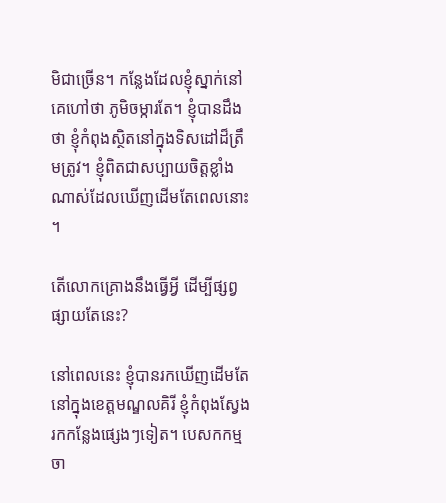មិជាច្រើន។ កន្លែងដែលខ្ញុំស្នាក់នៅគេហៅថា ភូមិចម្ការតែ។ ខ្ញុំបានដឹងថា ខ្ញុំកំពុងស្ថិតនៅក្នុងទិសដៅដ៏ត្រឹមត្រូវ។ ខ្ញុំពិតជាសប្បាយចិត្តខ្លាំងណាស់ដែលឃើញដើមតែពេលនោះ។

តើលោកគ្រោងនឹងធ្វើអ្វី ដើម្បីផ្សព្វផ្សាយតែនេះ?

នៅពេលនេះ ខ្ញុំបានរកឃើញដើមតែនៅក្នុងខេត្តមណ្ឌលគិរី ខ្ញុំកំពុងស្វែងរកកន្លែងផ្សេងៗទៀត។ បេសកកម្មចា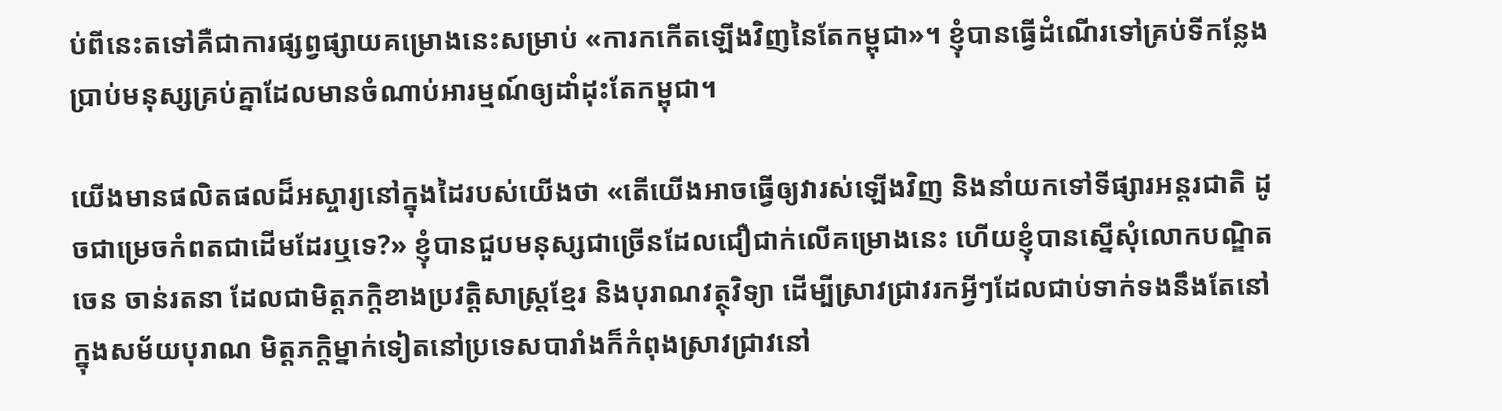ប់ពីនេះតទៅគឺជាការផ្សព្វផ្សាយគម្រោងនេះសម្រាប់ «ការកកើតឡើងវិញនៃតែកម្ពុជា»។ ខ្ញុំបានធ្វើដំណើរទៅគ្រប់ទីកន្លែង ប្រាប់មនុស្សគ្រប់គ្នាដែលមានចំណាប់អារម្មណ៍ឲ្យដាំដុះតែកម្ពុជា។

យើងមានផលិតផលដ៏អស្ចារ្យនៅក្នុងដៃរបស់យើងថា «តើយើងអាចធ្វើឲ្យវារស់ឡើងវិញ និងនាំយកទៅទីផ្សារអន្តរជាតិ ដូចជាម្រេចកំពតជាដើមដែរឬទេ?» ខ្ញុំបានជួបមនុស្សជាច្រើនដែលជឿជាក់លើគម្រោងនេះ ហើយខ្ញុំបានស្នើសុំលោកបណ្ឌិត ចេន ចាន់រតនា ដែលជាមិត្តភកិ្ដខាងប្រវត្តិសាស្ដ្រខ្មែរ និងបុរាណវត្ថុវិទ្យា ដើម្បីស្រាវជ្រាវរកអ្វីៗដែលជាប់ទាក់ទងនឹងតែនៅក្នុងសម័យបុរាណ មិត្តភក្ដិម្នាក់ទៀតនៅប្រទេសបារាំងក៏កំពុងស្រាវជ្រាវនៅ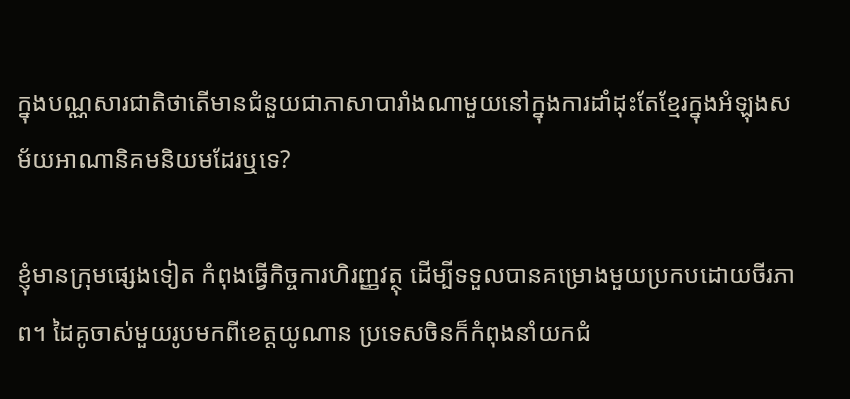ក្នុងបណ្ណសារជាតិថាតើមានជំនួយជាភាសាបារាំងណាមួយនៅក្នុងការដាំដុះតែខ្មែរក្នុងអំឡុងសម័យអាណានិគមនិយមដែរឬទេ?

ខ្ញុំមានក្រុមផ្សេងទៀត កំពុងធ្វើកិច្ចការហិរញ្ញវត្ថុ ដើម្បីទទួលបានគម្រោងមួយប្រកបដោយចីរភាព។ ដៃគូចាស់មួយរូបមកពីខេត្តយូណាន ប្រទេសចិនក៏កំពុងនាំយកជំ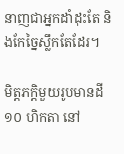នាញជាអ្នកដាំដុះតែ និងកែច្នៃស្លឹកតែដែរ។

មិត្តភក្ដិមួយរូបមានដី ១០ ហិកតា នៅ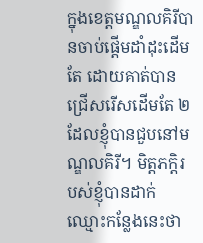ក្នុងខេត្តមណ្ឌលគិរីបានចាប់ផ្ដើមដាំដុះដើមតែ ដោយគាត់បានជ្រើសរើសដើមតែ ២ ដែលខ្ញុំបានជួបនៅមណ្ឌលគិរី។ មិត្តភកិ្ដរបស់ខ្ញុំបានដាក់ឈ្មោះកន្លែងនេះថា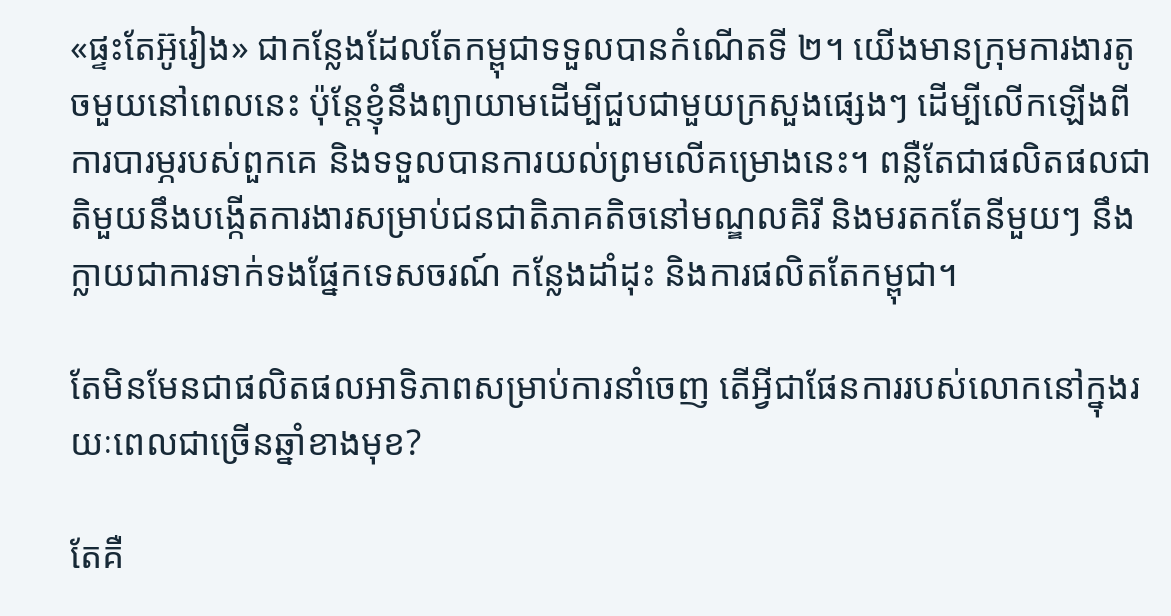«ផ្ទះតែអ៊ូរៀង» ជាកន្លែងដែលតែកម្ពុជាទទួលបានកំណើតទី ២។ យើងមានក្រុមការងារតូចមួយនៅពេលនេះ ប៉ុន្តែខ្ញុំនឹងព្យាយាមដើម្បីជួបជាមួយក្រសួងផ្សេងៗ ដើម្បីលើកឡើងពីការបារម្ភរបស់ពួកគេ និងទទួលបានការយល់ព្រមលើគម្រោងនេះ។ ពន្លឺតែជាផលិតផលជាតិមួយនឹងបង្កើតការងារសម្រាប់ជនជាតិភាគតិចនៅមណ្ឌលគិរី និងមរតកតែនីមួយៗ នឹងក្លាយជាការទាក់ទងផ្នែកទេសចរណ៍ កន្លែងដាំដុះ និងការផលិតតែកម្ពុជា។

តែមិនមែនជាផលិតផលអាទិភាពសម្រាប់ការនាំចេញ តើអ្វីជាផែនការរបស់លោកនៅក្នុងរយៈពេលជាច្រើនឆ្នាំខាងមុខ?

តែគឺ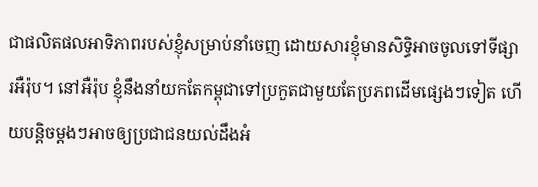ជាផលិតផលអាទិភាពរបស់ខ្ញុំសម្រាប់នាំចេញ ដោយសារខ្ញុំមានសិទ្ធិអាចចូលទៅទីផ្សារអឺរ៉ុប។ នៅអឺរ៉ុប ខ្ញុំនឹងនាំយកតែកម្ពុជាទៅប្រកួតជាមួយតែប្រភពដើមផ្សេងៗទៀត ហើយបន្តិចម្ដងៗអាចឲ្យប្រជាជនយល់ដឹងអំ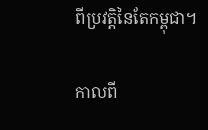ពីប្រវត្តិនៃតែកម្ពុជា។

កាលពី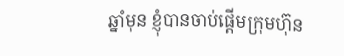ឆ្នាំមុន ខ្ញុំបានចាប់ផ្ដើមក្រុមហ៊ុន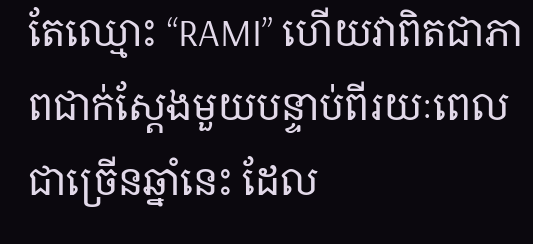តែឈ្មោះ “RAMI” ហើយវាពិតជាភាពជាក់ស្ដែងមួយបន្ទាប់ពីរយៈពេលជាច្រើនឆ្នាំនេះ ដែល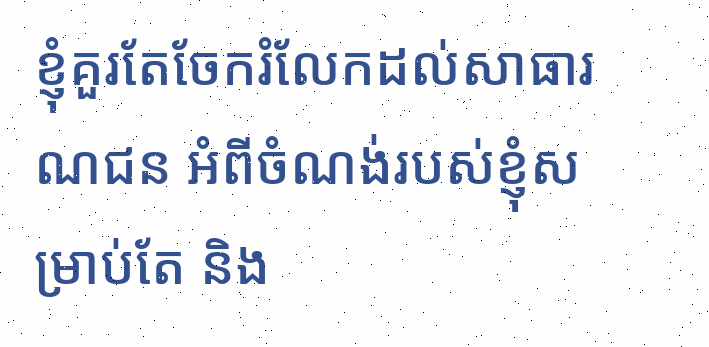ខ្ញុំគួរតែចែករំលែកដល់សាធារណជន អំពីចំណង់របស់ខ្ញុំសម្រាប់តែ និង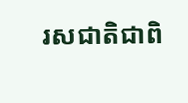រសជាតិជាពិ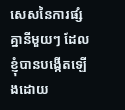សេសនៃការផ្សំគ្នានីមួយៗ ដែលខ្ញុំបានបង្កើតឡើងដោយ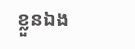ខ្លួនឯង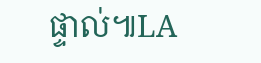ផ្ទាល់៕LA